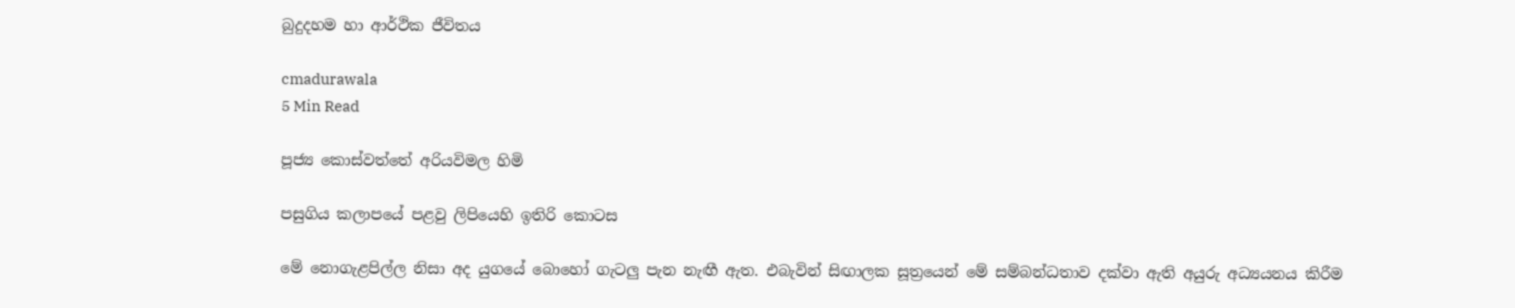බුදුදහම හා ආර්ථික ජීවිතය

cmadurawala
5 Min Read

පූජ්‍ය කොස්වත්තේ අරියවිමල හිමි

පසුගිය කලාපයේ පළවු ලිපියෙහි ඉතිරි කොටස

මේ නොගැළපිල්ල නිසා අද යුගයේ බොහෝ ගැටලු පැන නැඟී ඇත. එබැවින් සිඟාලක සූත්‍රයෙන් මේ සම්බන්ධතාව දක්වා ඇති අයුරු අධ්‍යයනය කිරීම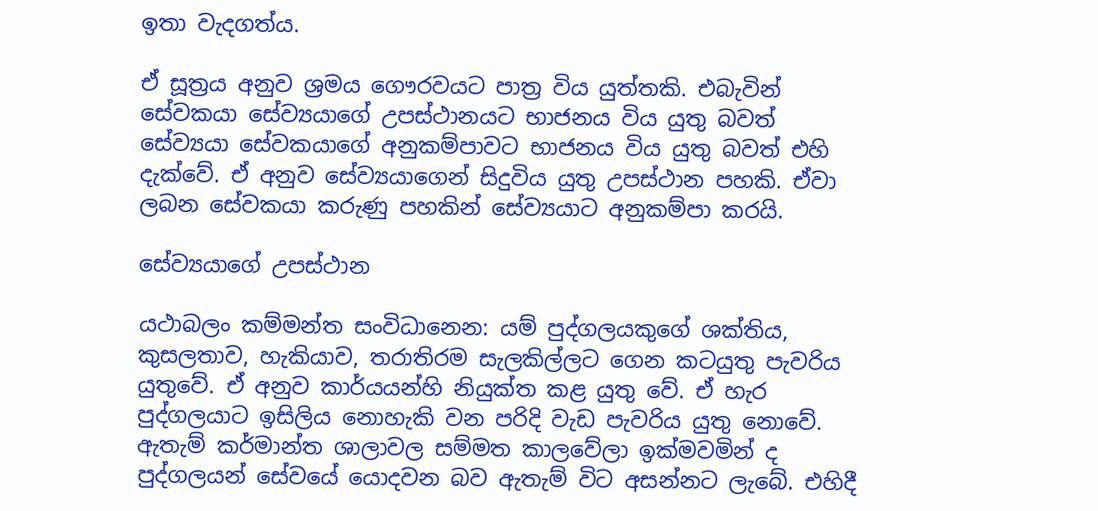ඉතා වැදගත්ය.

ඒ සූත්‍රය අනුව ශ්‍රමය ගෞරවයට පාත්‍ර විය යුත්තකි. එබැවින් සේවකයා සේව්‍යයාගේ උපස්ථානයට භාජනය විය යුතු බවත් සේව්‍යයා සේවකයාගේ අනුකම්පාවට භාජනය විය යුතු බවත් එහි දැක්වේ. ඒ අනුව සේව්‍යයාගෙන් සිදුවිය යුතු උපස්ථාන පහකි. ඒවා ලබන සේවකයා කරුණු පහකින් සේව්‍යයාට අනුකම්පා කරයි.

සේව්‍යයාගේ උපස්ථාන

යථාබලං කම්මන්ත සංවිධානෙන: යම් පුද්ගලයකුගේ ශක්තිය, කුසලතාව, හැකියාව, තරාතිරම සැලකිල්ලට ගෙන කටයුතු පැවරිය යුතුවේ. ඒ අනුව කාර්යයන්හි නියුක්ත කළ යුතු වේ. ඒ හැර පුද්ගලයාට ඉසිලිය නොහැකි වන පරිදි වැඩ පැවරිය යුතු නොවේ. ඇතැම් කර්මාන්ත ශාලාවල සම්මත කාලවේලා ඉක්මවමින් ද පුද්ගලයන් සේවයේ යොදවන බව ඇතැම් විට අසන්නට ලැබේ. එහිදී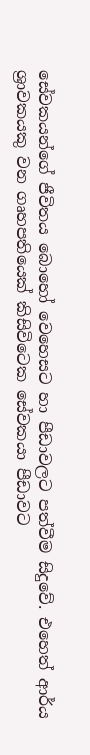සේවකයන්ගේ ජීවිතය බොහෝ වෙහෙසට හා පීඩාවලට පත්වීම සිදුවේ. එහෙත් ආර්ය ශ්‍රාවකයකු වන ගෘහපතියෙක් කිසිවිටෙක සේවකයා පීඩාවට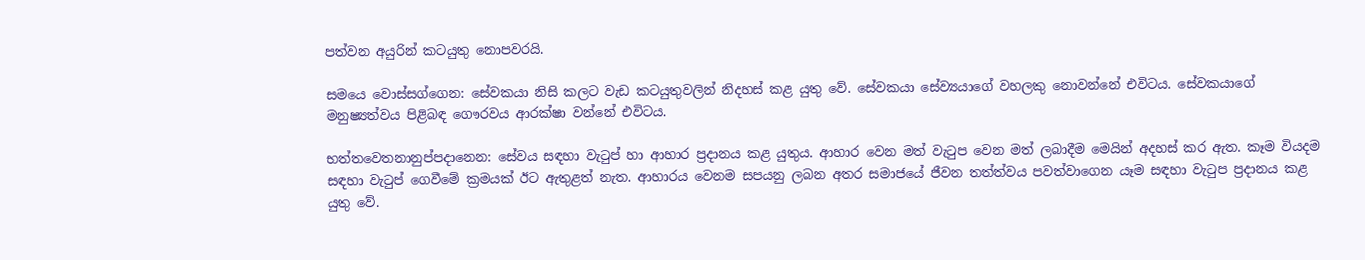පත්වන අයුරින් කටයුතු නොපවරයි.

සමයෙ වොස්සග්ගෙන: සේවකයා නිසි කලට වැඩ කටයුතුවලින් නිදහස් කළ යුතු වේ. සේවකයා සේව්‍යයාගේ වහලකු නොවන්නේ එවිටය. සේවකයාගේ මනුෂ්‍යත්වය පිළිබඳ ගෞරවය ආරක්ෂා වන්නේ එවිටය.

භත්තවෙතනානුප්පදානෙන: සේවය සඳහා වැටුප් හා ආහාර ප්‍රදානය කළ යුතුය. ආහාර වෙන මත් වැටුප වෙන මත් ලබාදීම මෙයින් අදහස් කර ඇත. කෑම වියදම සඳහා වැටුප් ගෙවීමේ ක්‍රමයක් ඊට ඇතුළත් නැත. ආහාරය වෙනම සපයනු ලබන අතර සමාජයේ ජීවන තත්ත්වය පවත්වාගෙන යෑම සඳහා වැටුප ප්‍රදානය කළ යුතු වේ.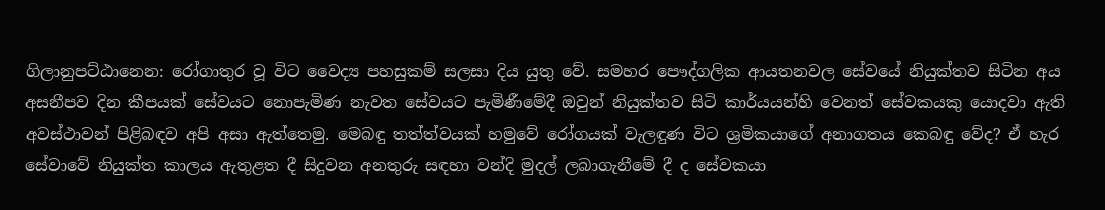ගිලානුපට්ඨානෙන: රෝගාතුර වූ විට වෛද්‍ය පහසුකම් සලසා දිය යුතු වේ. සමහර පෞද්ගලික ආයතනවල සේවයේ නියුක්තව සිටින අය අසනීපව දින කීපයක් සේවයට නොපැමිණ නැවත සේවයට පැමිණීමේදී ඔවුන් නියුක්තව සිටි කාර්යයන්හි වෙනත් සේවකයකු යොදවා ඇති අවස්ථාවන් පිළිබඳව අපි අසා ඇත්තෙමු. මෙබඳු තත්ත්වයක් හමුවේ රෝගයක් වැලඳුණ විට ශ්‍රමිකයාගේ අනාගතය කෙබඳු වේද? ඒ හැර සේවාවේ නියුක්ත කාලය ඇතුළත දී සිදුවන අනතුරු සඳහා වන්දි මුදල් ලබාගැනීමේ දී ද සේවකයා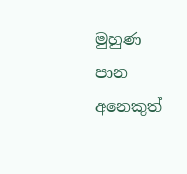මුහුණ පාන අනෙකුත්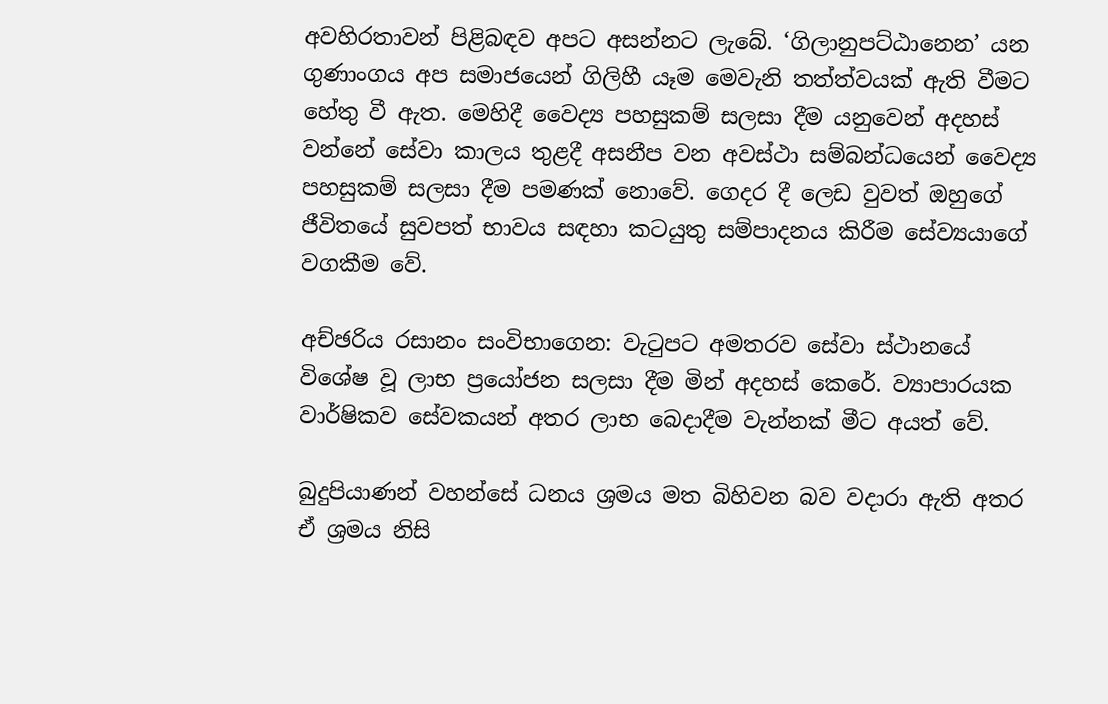අවහිරතාවන් පිළිබඳව අපට අසන්නට ලැබේ. ‘ගිලානුපට්ඨානෙන’ යන ගුණාංගය අප සමාජයෙන් ගිලිහී යෑම මෙවැනි තත්ත්වයක් ඇති වීමට හේතු වී ඇත. මෙහිදී වෛද්‍ය පහසුකම් සලසා දීම යනුවෙන් අදහස් වන්නේ සේවා කාලය තුළදී අසනීප වන අවස්ථා සම්බන්ධයෙන් වෛද්‍ය පහසුකම් සලසා දීම පමණක් නොවේ. ගෙදර දී ලෙඩ වුවත් ඔහුගේ ජීවිතයේ සුවපත් භාවය සඳහා කටයුතු සම්පාදනය කිරීම සේව්‍යයාගේ වගකීම වේ.

අච්ඡරිය රසානං සංවිභාගෙන: වැටුපට අමතරව සේවා ස්ථානයේ විශේෂ වූ ලාභ ප්‍රයෝජන සලසා දීම මින් අදහස් කෙරේ. ව්‍යාපාරයක වාර්ෂිකව සේවකයන් අතර ලාභ බෙදාදීම වැන්නක් මීට අයත් වේ.

බුදුපියාණන් වහන්සේ ධනය ශ්‍රමය මත බිහිවන බව වදාරා ඇති අතර ඒ ශ්‍රමය නිසි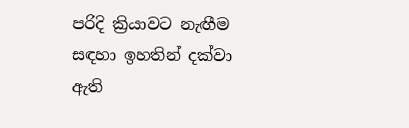පරිදි ක්‍රියාවට නැඟීම සඳහා ඉහතින් දක්වා ඇති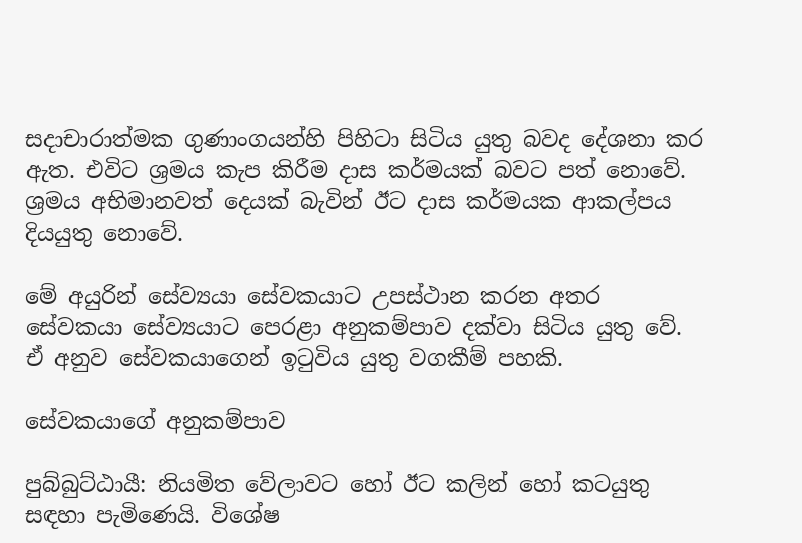සදාචාරාත්මක ගුණාංගයන්හි පිහිටා සිටිය යුතු බවද දේශනා කර ඇත. එවිට ශ්‍රමය කැප කිරීම දාස කර්මයක් බවට පත් නොවේ. ශ්‍රමය අභිමානවත් දෙයක් බැවින් ඊට දාස කර්මයක ආකල්පය දියයුතු නොවේ.

මේ අයුරින් සේව්‍යයා සේවකයාට උපස්ථාන කරන අතර සේවකයා සේව්‍යයාට පෙරළා අනුකම්පාව දක්වා සිටිය යුතු වේ. ඒ අනුව සේවකයාගෙන් ඉටුවිය යුතු වගකීම් පහකි.

සේවකයාගේ අනුකම්පාව

පුබ්බුට්ඨායී: නියමිත වේලාවට හෝ ඊට කලින් හෝ කටයුතු සඳහා පැමිණෙයි. විශේෂ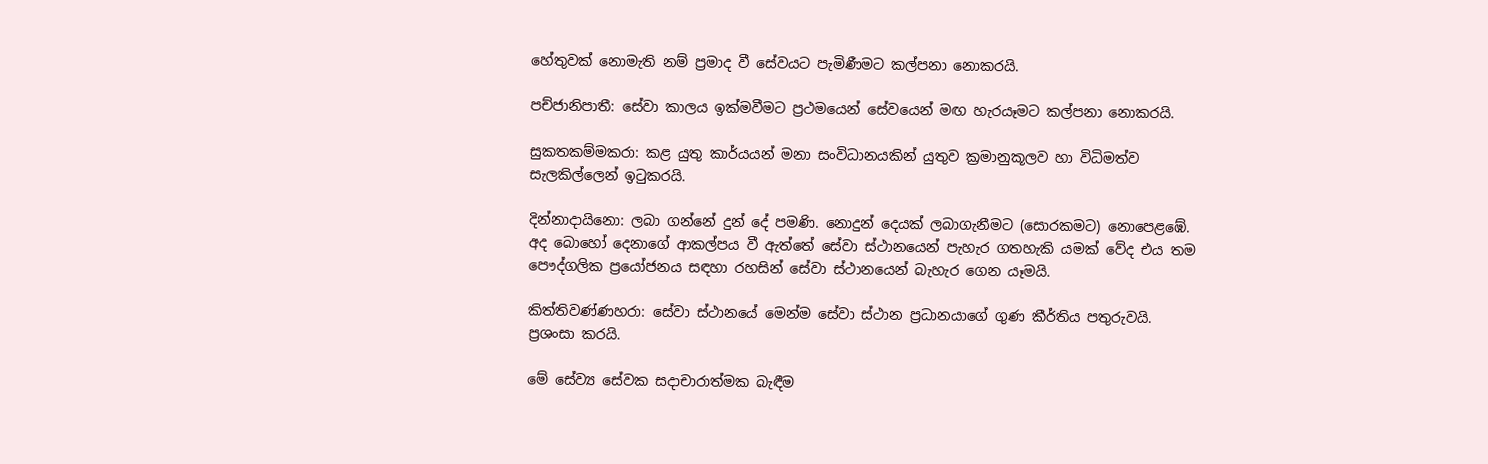හේතුවක් නොමැති නම් ප්‍රමාද වී සේවයට පැමිණීමට කල්පනා නොකරයි.

පච්ජානිපාතී: සේවා කාලය ඉක්මවීමට ප්‍රථමයෙන් සේවයෙන් මඟ හැරයෑමට කල්පනා නොකරයි.

සුකතකම්මකරා: කළ යුතු කාර්යයන් මනා සංවිධානයකින් යුතුව ක්‍රමානුකූලව හා විධිමත්ව සැලකිල්ලෙන් ඉටුකරයි.

දින්නාදායිනො: ලබා ගන්නේ දුන් දේ පමණි. නොදුන් දෙයක් ලබාගැනීමට (සොරකමට) නොපෙළඹේ. අද බොහෝ දෙනාගේ ආකල්පය වී ඇත්තේ සේවා ස්ථානයෙන් පැහැර ගතහැකි යමක් වේද එය තම පෞද්ගලික ප්‍රයෝජනය සඳහා රහසින් සේවා ස්ථානයෙන් බැහැර ගෙන යෑමයි.

කිත්තිවණ්ණහරා: සේවා ස්ථානයේ මෙන්ම සේවා ස්ථාන ප්‍රධානයාගේ ගුණ කීර්තිය පතුරුවයි. ප්‍රශංසා කරයි.

මේ සේව්‍ය සේවක සදාචාරාත්මක බැඳීම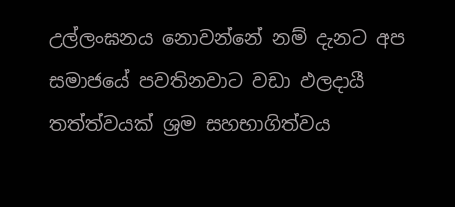උල්ලංඝනය නොවන්නේ නම් දැනට අප සමාජයේ පවතිනවාට වඩා ඵලදායී තත්ත්වයක් ශ්‍රම සහභාගිත්වය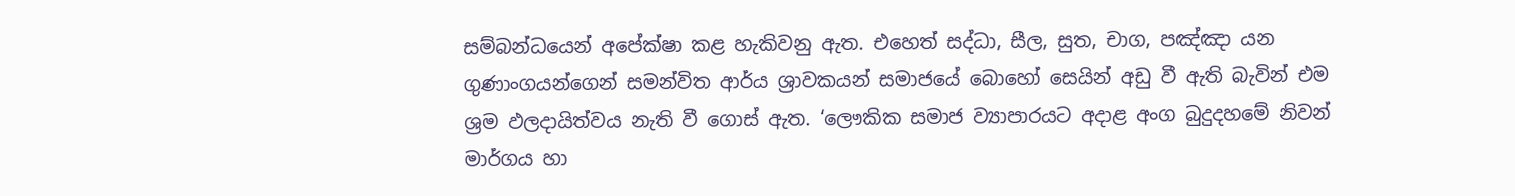සම්බන්ධයෙන් අපේක්ෂා කළ හැකිවනු ඇත. එහෙත් සද්ධා, සීල, සුත, චාග, පඤ්ඤා යන ගුණාංගයන්ගෙන් සමන්විත ආර්ය ශ්‍රාවකයන් සමාජයේ බොහෝ සෙයින් අඩු වී ඇති බැවින් එම ශ්‍රම ඵලදායිත්වය නැති වී ගොස් ඇත. ‘ලෞකික සමාජ ව්‍යාපාරයට අදාළ අංග බුදුදහමේ නිවන් මාර්ගය හා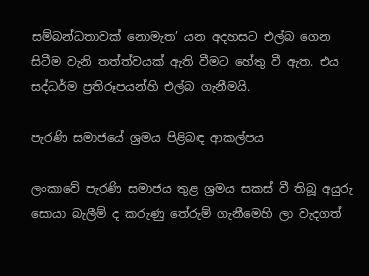සම්බන්ධතාවක් නොමැත’ යන අදහසට එල්බ ගෙන සිටීම වැනි තත්ත්වයක් ඇති වීමට හේතු වී ඇත. එය සද්ධර්ම ප්‍රතිරූපයන්හි එල්බ ගැනීමයි.

පැරණි සමාජයේ ශ්‍රමය පිළිබඳ ආකල්පය

ලංකාවේ පැරණි සමාජය තුළ ශ්‍රමය සකස් වී තිබූ අයුරු සොයා බැලීම් ද කරුණු තේරුම් ගැනීමෙහි ලා වැදගත්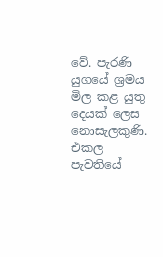වේ. පැරණි යුගයේ ශ්‍රමය මිල කළ යුතු දෙයක් ලෙස නොසැලකුණි. එකල පැවතියේ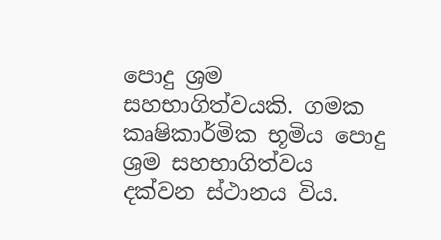පොදු ශ්‍රම සහභාගිත්වයකි. ගමක කෘෂිකාර්මික භූමිය පොදු ශ්‍රම සහභාගිත්වය දක්වන ස්ථානය විය.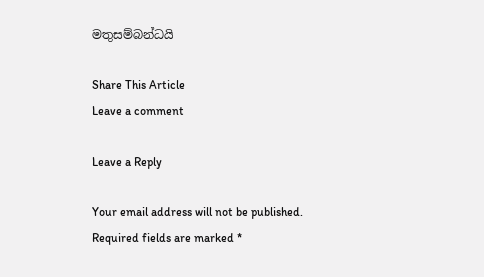මතුසම්බන්ධයි

Share This Article
Leave a comment

Leave a Reply

Your email address will not be published. Required fields are marked *